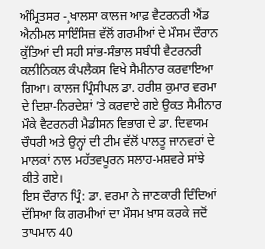ਅੰਮ੍ਰਿਤਸਰ -¸ਖਾਲਸਾ ਕਾਲਜ ਆਫ਼ ਵੈਟਰਨਰੀ ਐਂਡ ਐਨੀਮਲ ਸਾਇੰਸਿਜ਼ ਵੱਲੋਂ ਗਰਮੀਆਂ ਦੇ ਮੌਸਮ ਦੌਰਾਨ ਕੁੱਤਿਆਂ ਦੀ ਸਹੀ ਸਾਂਭ-ਸੰਭਾਲ ਸਬੰਧੀ ਵੈਟਰਨਰੀ ਕਲੀਨਿਕਲ ਕੰਪਲੈਕਸ ਵਿਖੇ ਸੈਮੀਨਾਰ ਕਰਵਾਇਆ ਗਿਆ। ਕਾਲਜ ਪ੍ਰਿੰਸੀਪਲ ਡਾ. ਹਰੀਸ਼ ਕੁਮਾਰ ਵਰਮਾ ਦੇ ਦਿਸ਼ਾ-ਨਿਰਦੇਸ਼ਾਂ ’ਤੇ ਕਰਵਾਏ ਗਏ ਉਕਤ ਸੈਮੀਨਾਰ ਮੌਕੇ ਵੈਟਰਨਰੀ ਮੈਡੀਸਨ ਵਿਭਾਗ ਦੇ ਡਾ. ਦਿਵਯਮ ਚੌਧਰੀ ਅਤੇ ਉਨ੍ਹਾਂ ਦੀ ਟੀਮ ਵੱਲੋਂ ਪਾਲਤੂ ਜਾਨਵਰਾਂ ਦੇ ਮਾਲਕਾਂ ਨਾਲ ਮਹੱਤਵਪੂਰਨ ਸਲਾਹ-ਮਸ਼ਵਰੇ ਸਾਂਝੇ ਕੀਤੇ ਗਏ।
ਇਸ ਦੌਰਾਨ ਪ੍ਰਿੰ: ਡਾ. ਵਰਮਾ ਨੇ ਜਾਣਕਾਰੀ ਦਿੰਦਿਆਂ ਦੱਸਿਆ ਕਿ ਗਰਮੀਆਂ ਦਾ ਮੌਸਮ ਖ਼ਾਸ ਕਰਕੇ ਜਦੋਂ ਤਾਪਮਾਨ 40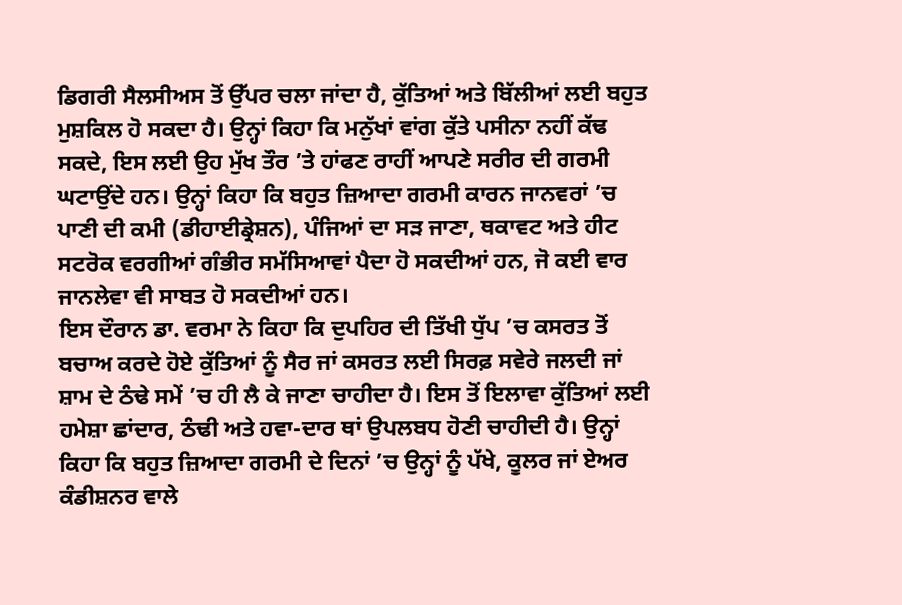ਡਿਗਰੀ ਸੈਲਸੀਅਸ ਤੋਂ ਉੱਪਰ ਚਲਾ ਜਾਂਦਾ ਹੈ, ਕੁੱਤਿਆਂ ਅਤੇ ਬਿੱਲੀਆਂ ਲਈ ਬਹੁਤ ਮੁਸ਼ਕਿਲ ਹੋ ਸਕਦਾ ਹੈ। ਉਨ੍ਹਾਂ ਕਿਹਾ ਕਿ ਮਨੁੱਖਾਂ ਵਾਂਗ ਕੁੱਤੇ ਪਸੀਨਾ ਨਹੀਂ ਕੱਢ ਸਕਦੇ, ਇਸ ਲਈ ਉਹ ਮੁੱਖ ਤੌਰ ’ਤੇ ਹਾਂਫਣ ਰਾਹੀਂ ਆਪਣੇ ਸਰੀਰ ਦੀ ਗਰਮੀ ਘਟਾਉਂਦੇ ਹਨ। ਉਨ੍ਹਾਂ ਕਿਹਾ ਕਿ ਬਹੁਤ ਜ਼ਿਆਦਾ ਗਰਮੀ ਕਾਰਨ ਜਾਨਵਰਾਂ ’ਚ ਪਾਣੀ ਦੀ ਕਮੀ (ਡੀਹਾਈਡ੍ਰੇਸ਼ਨ), ਪੰਜਿਆਂ ਦਾ ਸੜ ਜਾਣਾ, ਥਕਾਵਟ ਅਤੇ ਹੀਟ ਸਟਰੋਕ ਵਰਗੀਆਂ ਗੰਭੀਰ ਸਮੱਸਿਆਵਾਂ ਪੈਦਾ ਹੋ ਸਕਦੀਆਂ ਹਨ, ਜੋ ਕਈ ਵਾਰ ਜਾਨਲੇਵਾ ਵੀ ਸਾਬਤ ਹੋ ਸਕਦੀਆਂ ਹਨ।
ਇਸ ਦੌਰਾਨ ਡਾ. ਵਰਮਾ ਨੇ ਕਿਹਾ ਕਿ ਦੁਪਹਿਰ ਦੀ ਤਿੱਖੀ ਧੁੱਪ ’ਚ ਕਸਰਤ ਤੋਂ ਬਚਾਅ ਕਰਦੇ ਹੋਏ ਕੁੱਤਿਆਂ ਨੂੰ ਸੈਰ ਜਾਂ ਕਸਰਤ ਲਈ ਸਿਰਫ਼ ਸਵੇਰੇ ਜਲਦੀ ਜਾਂ ਸ਼ਾਮ ਦੇ ਠੰਢੇ ਸਮੇਂ ’ਚ ਹੀ ਲੈ ਕੇ ਜਾਣਾ ਚਾਹੀਦਾ ਹੈ। ਇਸ ਤੋਂ ਇਲਾਵਾ ਕੁੱਤਿਆਂ ਲਈ ਹਮੇਸ਼ਾ ਛਾਂਦਾਰ, ਠੰਢੀ ਅਤੇ ਹਵਾ-ਦਾਰ ਥਾਂ ਉਪਲਬਧ ਹੋਣੀ ਚਾਹੀਦੀ ਹੈ। ਉਨ੍ਹਾਂ ਕਿਹਾ ਕਿ ਬਹੁਤ ਜ਼ਿਆਦਾ ਗਰਮੀ ਦੇ ਦਿਨਾਂ ’ਚ ਉਨ੍ਹਾਂ ਨੂੰ ਪੱਖੇ, ਕੂਲਰ ਜਾਂ ਏਅਰ ਕੰਡੀਸ਼ਨਰ ਵਾਲੇ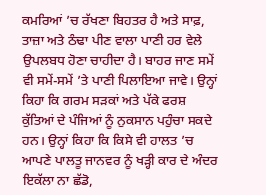ਕਮਰਿਆਂ ’ਚ ਰੱਖਣਾ ਬਿਹਤਰ ਹੈ ਅਤੇ ਸਾਫ਼, ਤਾਜ਼ਾ ਅਤੇ ਠੰਢਾ ਪੀਣ ਵਾਲਾ ਪਾਣੀ ਹਰ ਵੇਲੇ ਉਪਲਬਧ ਹੋਣਾ ਚਾਹੀਦਾ ਹੈ। ਬਾਹਰ ਜਾਣ ਸਮੇਂ ਵੀ ਸਮੇਂ-ਸਮੇਂ ’ਤੇ ਪਾਣੀ ਪਿਲਾਇਆ ਜਾਵੇ। ਉਨ੍ਹਾਂ ਕਿਹਾ ਕਿ ਗਰਮ ਸੜਕਾਂ ਅਤੇ ਪੱਕੇ ਫਰਸ਼ ਕੁੱਤਿਆਂ ਦੇ ਪੰਜਿਆਂ ਨੂੰ ਨੁਕਸਾਨ ਪਹੁੰਚਾ ਸਕਦੇ ਹਨ। ਉਨ੍ਹਾਂ ਕਿਹਾ ਕਿ ਕਿਸੇ ਵੀ ਹਾਲਤ ’ਚ ਆਪਣੇ ਪਾਲਤੂ ਜਾਨਵਰ ਨੂੰ ਖੜ੍ਹੀ ਕਾਰ ਦੇ ਅੰਦਰ ਇਕੱਲਾ ਨਾ ਛੱਡੋ,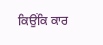ਕਿਉਂਕਿ ਕਾਰ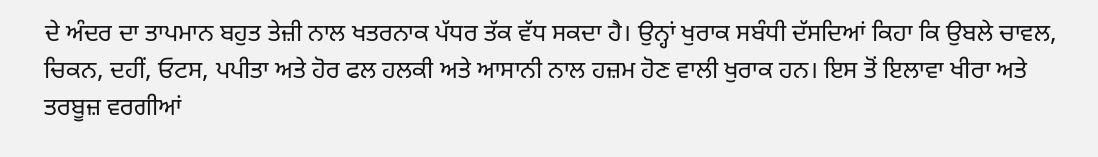ਦੇ ਅੰਦਰ ਦਾ ਤਾਪਮਾਨ ਬਹੁਤ ਤੇਜ਼ੀ ਨਾਲ ਖਤਰਨਾਕ ਪੱਧਰ ਤੱਕ ਵੱਧ ਸਕਦਾ ਹੈ। ਉਨ੍ਹਾਂ ਖੁਰਾਕ ਸਬੰਧੀ ਦੱਸਦਿਆਂ ਕਿਹਾ ਕਿ ਉਬਲੇ ਚਾਵਲ, ਚਿਕਨ, ਦਹੀਂ, ਓਟਸ, ਪਪੀਤਾ ਅਤੇ ਹੋਰ ਫਲ ਹਲਕੀ ਅਤੇ ਆਸਾਨੀ ਨਾਲ ਹਜ਼ਮ ਹੋਣ ਵਾਲੀ ਖੁਰਾਕ ਹਨ। ਇਸ ਤੋਂ ਇਲਾਵਾ ਖੀਰਾ ਅਤੇ ਤਰਬੂਜ਼ ਵਰਗੀਆਂ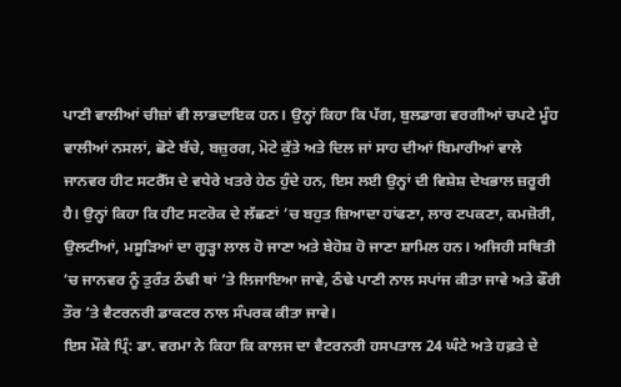ਪਾਣੀ ਵਾਲੀਆਂ ਚੀਜ਼ਾਂ ਵੀ ਲਾਭਦਾਇਕ ਹਨ। ਉਨ੍ਹਾਂ ਕਿਹਾ ਕਿ ਪੱਗ, ਬੁਲਡਾਗ ਵਰਗੀਆਂ ਚਪਟੇ ਮੂੰਹ ਵਾਲੀਆਂ ਨਸਲਾਂ, ਛੋਟੇ ਬੱਚੇ, ਬਜ਼ੁਰਗ, ਮੋਟੇ ਕੁੱਤੇ ਅਤੇ ਦਿਲ ਜਾਂ ਸਾਹ ਦੀਆਂ ਬਿਮਾਰੀਆਂ ਵਾਲੇ ਜਾਨਵਰ ਹੀਟ ਸਟਰੈੱਸ ਦੇ ਵਧੇਰੇ ਖਤਰੇ ਹੇਠ ਹੁੰਦੇ ਹਨ, ਇਸ ਲਈ ਉਨ੍ਹਾਂ ਦੀ ਵਿਸ਼ੇਸ਼ ਦੇਖਭਾਲ ਜ਼ਰੂਰੀ ਹੈ। ਉਨ੍ਹਾਂ ਕਿਹਾ ਕਿ ਹੀਟ ਸਟਰੋਕ ਦੇ ਲੱਛਣਾਂ ’ਚ ਬਹੁਤ ਜ਼ਿਆਦਾ ਹਾਂਫਣਾ, ਲਾਰ ਟਪਕਣਾ, ਕਮਜ਼ੋਰੀ, ਉਲਟੀਆਂ, ਮਸੂੜਿਆਂ ਦਾ ਗੂੜ੍ਹਾ ਲਾਲ ਹੋ ਜਾਣਾ ਅਤੇ ਬੇਹੋਸ਼ ਹੋ ਜਾਣਾ ਸ਼ਾਮਿਲ ਹਨ। ਅਜਿਹੀ ਸਥਿਤੀ ’ਚ ਜਾਨਵਰ ਨੂੰ ਤੁਰੰਤ ਠੰਢੀ ਥਾਂ ’ਤੇ ਲਿਜਾਇਆ ਜਾਵੇ, ਠੰਢੇ ਪਾਣੀ ਨਾਲ ਸਪਾਂਜ ਕੀਤਾ ਜਾਵੇ ਅਤੇ ਫੌਰੀ ਤੌਰ ’ਤੇ ਵੈਟਰਨਰੀ ਡਾਕਟਰ ਨਾਲ ਸੰਪਰਕ ਕੀਤਾ ਜਾਵੇ।
ਇਸ ਮੌਕੇ ਪ੍ਰਿੰ: ਡਾ. ਵਰਮਾ ਨੇ ਕਿਹਾ ਕਿ ਕਾਲਜ ਦਾ ਵੈਟਰਨਰੀ ਹਸਪਤਾਲ 24 ਘੰਟੇ ਅਤੇ ਹਫ਼ਤੇ ਦੇ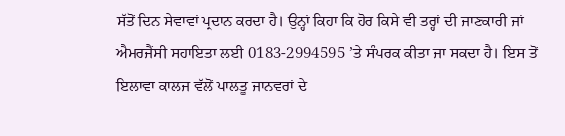ਸੱਤੋਂ ਦਿਨ ਸੇਵਾਵਾਂ ਪ੍ਰਦਾਨ ਕਰਦਾ ਹੈ। ਉਨ੍ਹਾਂ ਕਿਹਾ ਕਿ ਹੋਰ ਕਿਸੇ ਵੀ ਤਰ੍ਹਾਂ ਦੀ ਜਾਣਕਾਰੀ ਜਾਂ ਐਮਰਜੈਂਸੀ ਸਹਾਇਤਾ ਲਈ 0183-2994595 ’ਤੇ ਸੰਪਰਕ ਕੀਤਾ ਜਾ ਸਕਦਾ ਹੈ। ਇਸ ਤੋਂ ਇਲਾਵਾ ਕਾਲਜ ਵੱਲੋਂ ਪਾਲਤੂ ਜਾਨਵਰਾਂ ਦੇ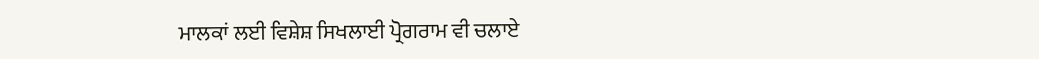ਮਾਲਕਾਂ ਲਈ ਵਿਸ਼ੇਸ਼ ਸਿਖਲਾਈ ਪ੍ਰੋਗਰਾਮ ਵੀ ਚਲਾਏ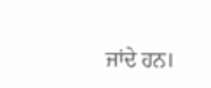ਜਾਂਦੇ ਹਨ।